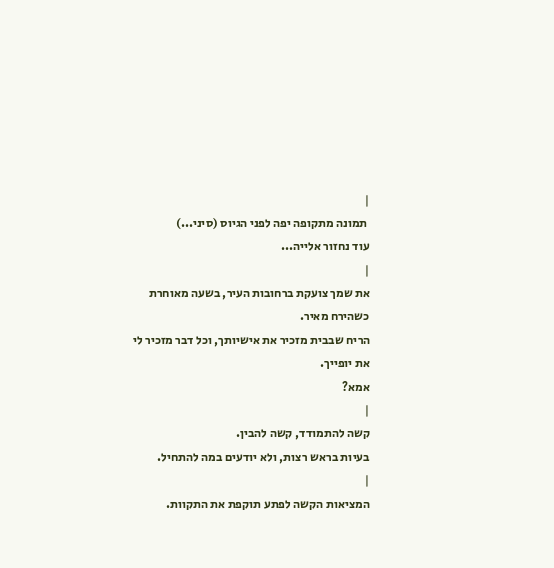|
 תמונה מתקופה יפה לפני הגיוס (סיני...)
עוד נחזור אלייה...
|
את שמך צועקת ברחובות העיר, בשעה מאוחרת כשהירח מאיר.
הריח שבבית מזכיר את אישיותך, וכל דבר מזכיר לי את יופייך.
אמא?
|
קשה להתמודד, קשה להבין.
בעיות בראש רצות, ולא יודעים במה להתחיל.
|
המציאות הקשה לפתע תוקפת את התקוות.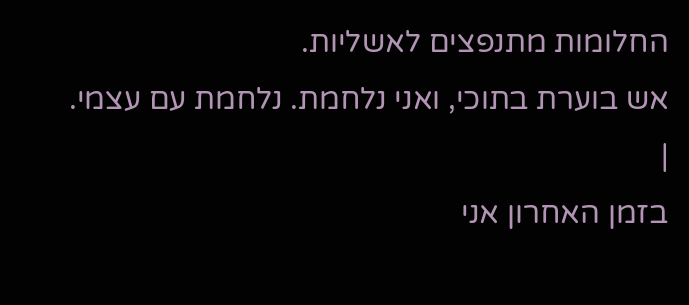החלומות מתנפצים לאשליות.
אש בוערת בתוכי, ואני נלחמת. נלחמת עם עצמי.
|
בזמן האחרון אני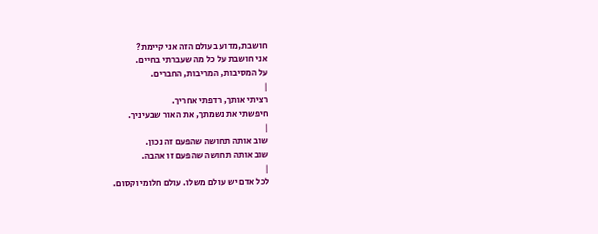חושבת,מדוע בעולם הזה אני קיימת?
אני חושבת על כל מה שעברתי בחיים.
על המסיבות, המריבות, החברים.
|
רציתי אותך, רדפתי אחריך.
חיפשתי את נשמתך, את האור שבעיניך.
|
שוב אותה תחושה שהפעם זה נכון.
שוב אותה תחושה שהפעם זו אהבה.
|
לכל אדם יש עולם משלו. עולם חלומי וקסום.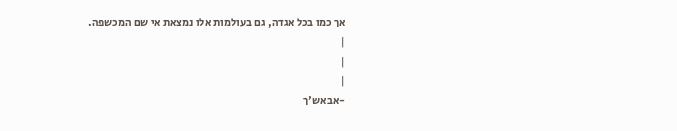אך כמו בכל אגדה, גם בעולמות אלו נמצאת אי שם המכשפה.
|
|
|
-אבאש'ך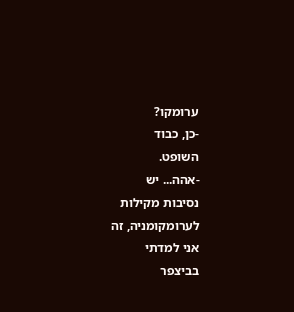ערומקו?
-כן, כבוד
השופט.
-אהה... יש
נסיבות מקילות
לערומקומניה, זה
אני למדתי
בביצפר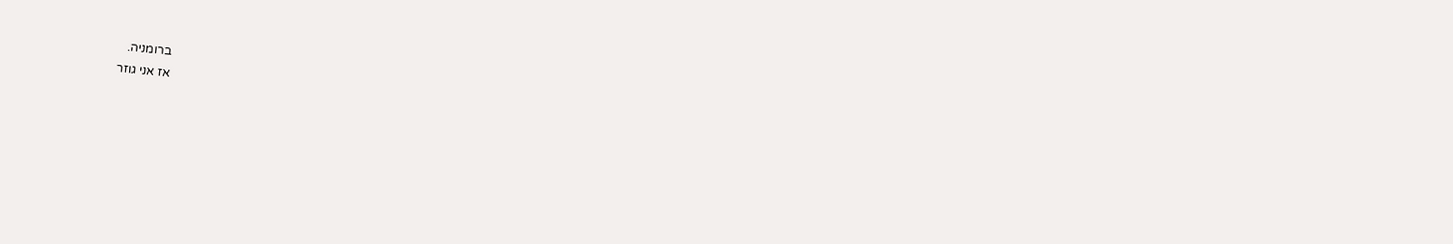ברומניה.
אז אני גוזר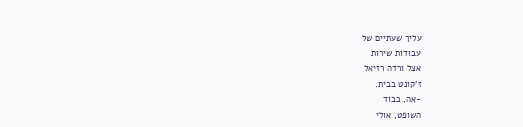עליך שעתיים של
עבודות שירות
אצל ורדה רזיאל
ז'קונט בבית.
-אה, כבוד
השופט, אולי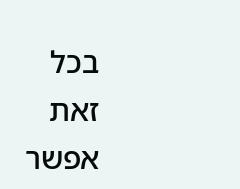בכל
זאת אפשר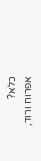כלא?
אפרוח ורוד,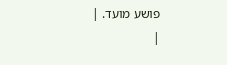פושע מועד. |
|